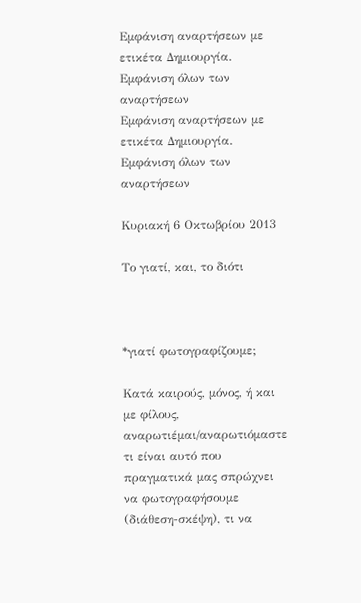Εμφάνιση αναρτήσεων με ετικέτα Δημιουργία. Εμφάνιση όλων των αναρτήσεων
Εμφάνιση αναρτήσεων με ετικέτα Δημιουργία. Εμφάνιση όλων των αναρτήσεων

Κυριακή 6 Οκτωβρίου 2013

Το γιατί, και, το διότι



*γιατί φωτογραφίζουμε;

Κατά καιρούς, μόνος, ή και με φίλους, αναρωτιέμαι/αναρωτιόμαστε τι είναι αυτό που πραγματικά μας σπρώχνει να φωτογραφήσουμε (διάθεση-σκέψη), τι να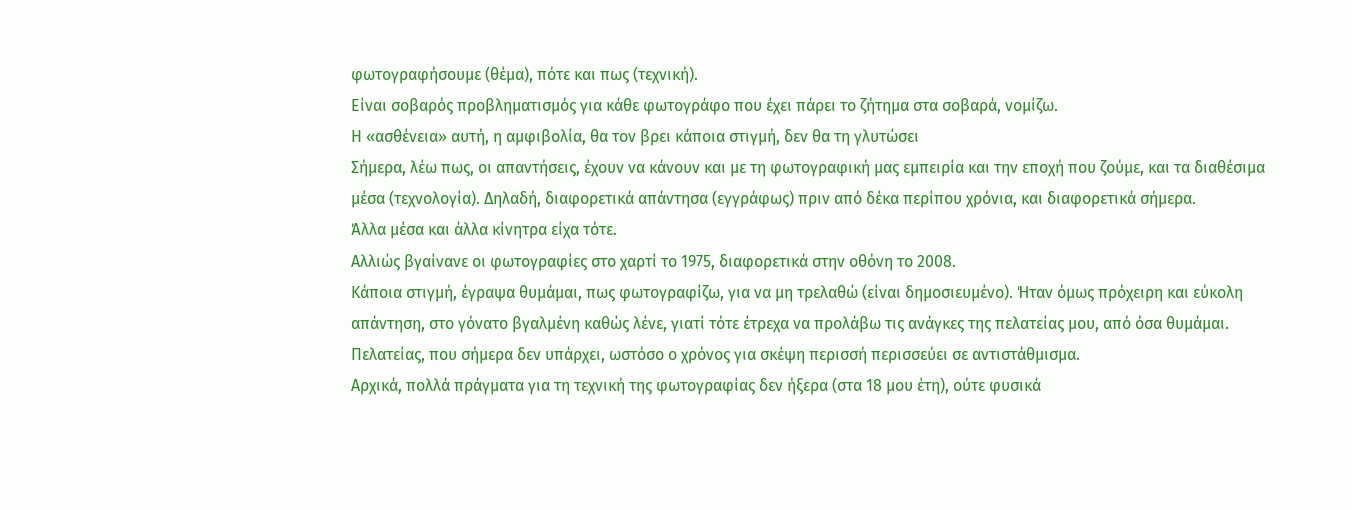φωτογραφήσουμε (θέμα), πότε και πως (τεχνική).
Είναι σοβαρός προβληματισμός για κάθε φωτογράφο που έχει πάρει το ζήτημα στα σοβαρά, νομίζω.
Η «ασθένεια» αυτή, η αμφιβολία, θα τον βρει κάποια στιγμή, δεν θα τη γλυτώσει
Σήμερα, λέω πως, οι απαντήσεις, έχουν να κάνουν και με τη φωτογραφική μας εμπειρία και την εποχή που ζούμε, και τα διαθέσιμα μέσα (τεχνολογία). Δηλαδή, διαφορετικά απάντησα (εγγράφως) πριν από δέκα περίπου χρόνια, και διαφορετικά σήμερα.
Άλλα μέσα και άλλα κίνητρα είχα τότε.
Αλλιώς βγαίνανε οι φωτογραφίες στο χαρτί το 1975, διαφορετικά στην οθόνη το 2008.
Κάποια στιγμή, έγραψα θυμάμαι, πως φωτογραφίζω, για να μη τρελαθώ (είναι δημοσιευμένο). Ήταν όμως πρόχειρη και εύκολη απάντηση, στο γόνατο βγαλμένη καθώς λένε, γιατί τότε έτρεχα να προλάβω τις ανάγκες της πελατείας μου, από όσα θυμάμαι. Πελατείας, που σήμερα δεν υπάρχει, ωστόσο ο χρόνος για σκέψη περισσή περισσεύει σε αντιστάθμισμα.
Αρχικά, πολλά πράγματα για τη τεχνική της φωτογραφίας δεν ήξερα (στα 18 μου έτη), ούτε φυσικά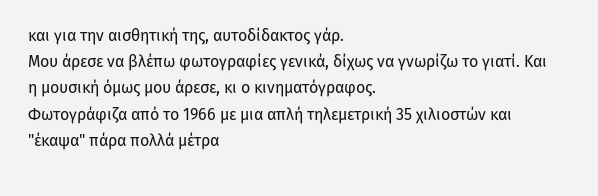και για την αισθητική της, αυτοδίδακτος γάρ.
Μου άρεσε να βλέπω φωτογραφίες γενικά, δίχως να γνωρίζω το γιατί. Και η μουσική όμως μου άρεσε, κι ο κινηματόγραφος.
Φωτογράφιζα από το 1966 με μια απλή τηλεμετρική 35 χιλιοστών και "έκαψα" πάρα πολλά μέτρα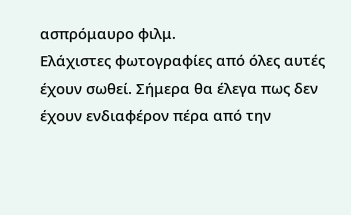ασπρόμαυρο φιλμ.
Ελάχιστες φωτογραφίες από όλες αυτές έχουν σωθεί. Σήμερα θα έλεγα πως δεν έχουν ενδιαφέρον πέρα από την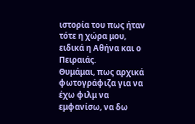ιστορία του πως ήταν τότε η χώρα μου, ειδικά η Αθήνα και ο Πειραιάς.
Θυμάμαι, πως αρχικά φωτογράφιζα για να έχω φιλμ να εμφανίσω, να δω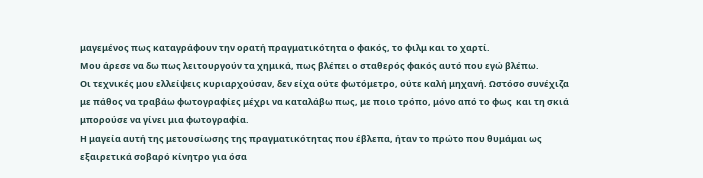μαγεμένος πως καταγράφουν την ορατή πραγματικότητα ο φακός, το φιλμ και το χαρτί.
Μου άρεσε να δω πως λειτουργούν τα χημικά, πως βλέπει ο σταθερός φακός αυτό που εγώ βλέπω.
Οι τεχνικές μου ελλείψεις κυριαρχούσαν, δεν είχα ούτε φωτόμετρο, ούτε καλή μηχανή. Ωστόσο συνέχιζα με πάθος να τραβάω φωτογραφίες μέχρι να καταλάβω πως, με ποιο τρόπο, μόνο από το φως  και τη σκιά μπορούσε να γίνει μια φωτογραφία.
Η μαγεία αυτή της μετουσίωσης της πραγματικότητας που έβλεπα, ήταν το πρώτο που θυμάμαι ως εξαιρετικά σοβαρό κίνητρο για όσα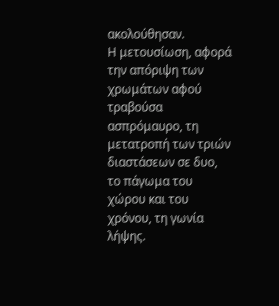ακολούθησαν.
Η μετουσίωση, αφορά την απόριψη των χρωμάτων αφού τραβούσα ασπρόμαυρο, τη μετατροπή των τριών διαστάσεων σε δυο, το πάγωμα του χώρου και του χρόνου, τη γωνία λήψης.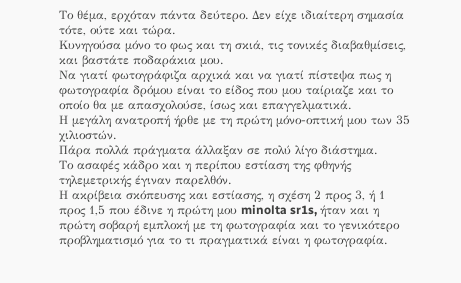Το θέμα, ερχόταν πάντα δεύτερο. Δεν είχε ιδιαίτερη σημασία τότε, ούτε και τώρα.
Κυνηγούσα μόνο το φως και τη σκιά, τις τονικές διαβαθμίσεις, και βαστάτε ποδαράκια μου.
Να γιατί φωτογράφιζα αρχικά και να γιατί πίστεψα πως η φωτογραφία δρόμου είναι το είδος που μου ταίριαζε και το οποίο θα με απασχολούσε, ίσως και επαγγελματικά.
Η μεγάλη ανατροπή ήρθε με τη πρώτη μόνο-οπτική μου των 35 χιλιοστών.
Πάρα πολλά πράγματα άλλαξαν σε πολύ λίγο διάστημα.
Το ασαφές κάδρο και η περίπου εστίαση της φθηνής τηλεμετρικής έγιναν παρελθόν.
Η ακρίβεια σκόπευσης και εστίασης, η σχέση 2 προς 3, ή 1 προς 1,5 που έδινε η πρώτη μου minolta sr1s, ήταν και η πρώτη σοβαρή εμπλοκή με τη φωτογραφία και το γενικότερο προβληματισμό για το τι πραγματικά είναι η φωτογραφία.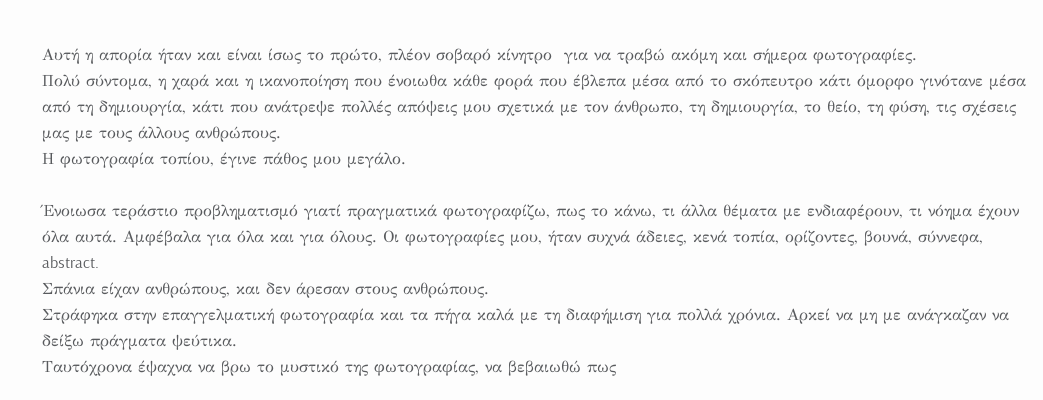Αυτή η απορία ήταν και είναι ίσως το πρώτο, πλέον σοβαρό κίνητρο  για να τραβώ ακόμη και σήμερα φωτογραφίες.
Πολύ σύντομα, η χαρά και η ικανοποίηση που ένοιωθα κάθε φορά που έβλεπα μέσα από το σκόπευτρο κάτι όμορφο γινότανε μέσα από τη δημιουργία, κάτι που ανάτρεψε πολλές απόψεις μου σχετικά με τον άνθρωπο, τη δημιουργία, το θείο, τη φύση, τις σχέσεις μας με τους άλλους ανθρώπους.
Η φωτογραφία τοπίου, έγινε πάθος μου μεγάλο.

Ένοιωσα τεράστιο προβληματισμό γιατί πραγματικά φωτογραφίζω, πως το κάνω, τι άλλα θέματα με ενδιαφέρουν, τι νόημα έχουν όλα αυτά. Αμφέβαλα για όλα και για όλους. Οι φωτογραφίες μου, ήταν συχνά άδειες, κενά τοπία, ορίζοντες, βουνά, σύννεφα, abstract.
Σπάνια είχαν ανθρώπους, και δεν άρεσαν στους ανθρώπους.
Στράφηκα στην επαγγελματική φωτογραφία και τα πήγα καλά με τη διαφήμιση για πολλά χρόνια. Αρκεί να μη με ανάγκαζαν να δείξω πράγματα ψεύτικα.
Ταυτόχρονα έψαχνα να βρω το μυστικό της φωτογραφίας, να βεβαιωθώ πως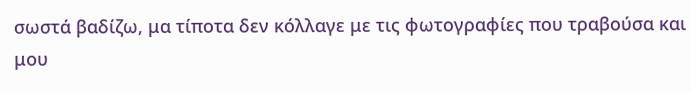σωστά βαδίζω, μα τίποτα δεν κόλλαγε με τις φωτογραφίες που τραβούσα και μου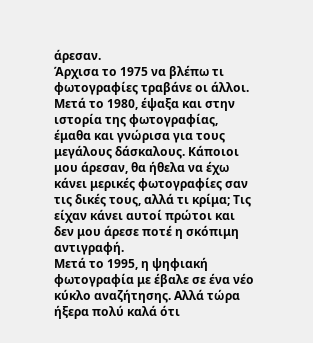άρεσαν.
Άρχισα το 1975 να βλέπω τι φωτογραφίες τραβάνε οι άλλοι.
Μετά το 1980, έψαξα και στην ιστορία της φωτογραφίας, έμαθα και γνώρισα για τους μεγάλους δάσκαλους. Κάποιοι μου άρεσαν, θα ήθελα να έχω κάνει μερικές φωτογραφίες σαν τις δικές τους, αλλά τι κρίμα; Τις είχαν κάνει αυτοί πρώτοι και δεν μου άρεσε ποτέ η σκόπιμη αντιγραφή.
Μετά το 1995, η ψηφιακή φωτογραφία με έβαλε σε ένα νέο κύκλο αναζήτησης. Αλλά τώρα ήξερα πολύ καλά ότι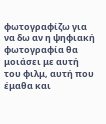φωτογραφίζω για να δω αν η ψηφιακή φωτογραφία θα μοιάσει με αυτή του φιλμ, αυτή που έμαθα και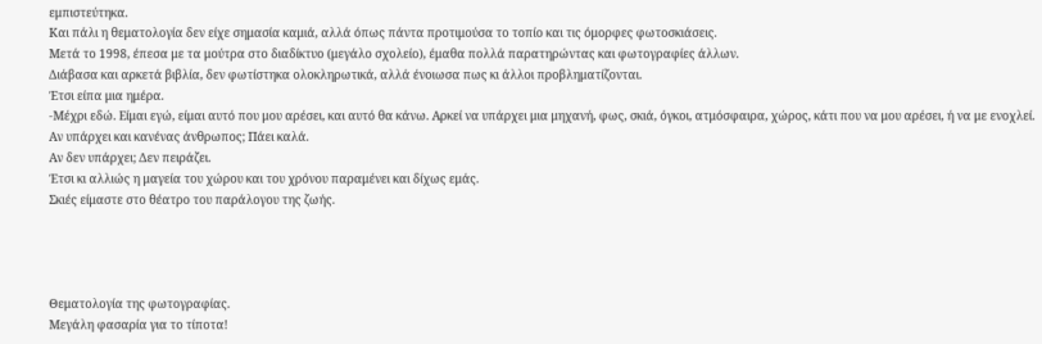εμπιστεύτηκα.
Και πάλι η θεματολογία δεν είχε σημασία καμιά, αλλά όπως πάντα προτιμούσα το τοπίο και τις όμορφες φωτοσκιάσεις.
Μετά το 1998, έπεσα με τα μούτρα στο διαδίκτυο (μεγάλο σχολείο), έμαθα πολλά παρατηρώντας και φωτογραφίες άλλων.
Διάβασα και αρκετά βιβλία, δεν φωτίστηκα ολοκληρωτικά, αλλά ένοιωσα πως κι άλλοι προβληματίζονται.
Έτσι είπα μια ημέρα.
-Μέχρι εδώ. Είμαι εγώ, είμαι αυτό που μου αρέσει, και αυτό θα κάνω. Αρκεί να υπάρχει μια μηχανή, φως, σκιά, όγκοι, ατμόσφαιρα, χώρος, κάτι που να μου αρέσει, ή να με ενοχλεί.
Αν υπάρχει και κανένας άνθρωπος; Πάει καλά.
Αν δεν υπάρχει; Δεν πειράζει.
Έτσι κι αλλιώς η μαγεία του χώρου και του χρόνου παραμένει και δίχως εμάς.
Σκιές είμαστε στο θέατρο του παράλογου της ζωής.




Θεματολογία της φωτογραφίας.
Μεγάλη φασαρία για το τίποτα!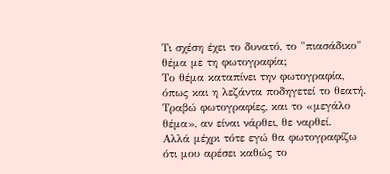Τι σχέση έχει το δυνατό, το "πιασάδικο" θέμα με τη φωτογραφία;
Το θέμα καταπίνει την φωτογραφία, όπως και η λεζάντα ποδηγετεί το θεατή.
Τραβώ φωτογραφίες, και το «μεγάλο θέμα», αν είναι νάρθει, θε ναρθεί.
Αλλά μέχρι τότε εγώ θα φωτογραφίζω ότι μου αρέσει καθώς το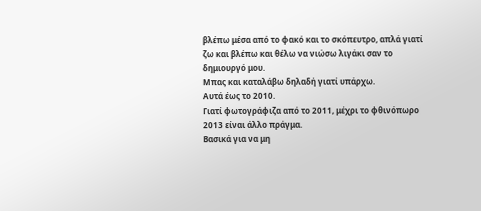βλέπω μέσα από το φακό και το σκόπευτρο, απλά γιατί ζω και βλέπω και θέλω να νιώσω λιγάκι σαν το δημιουργό μου.
Μπας και καταλάβω δηλαδή γιατί υπάρχω.
Αυτά έως το 2010.
Γιατί φωτογράφιζα από το 2011, μέχρι το φθινόπωρο 2013 είναι άλλο πράγμα.
Βασικά για να μη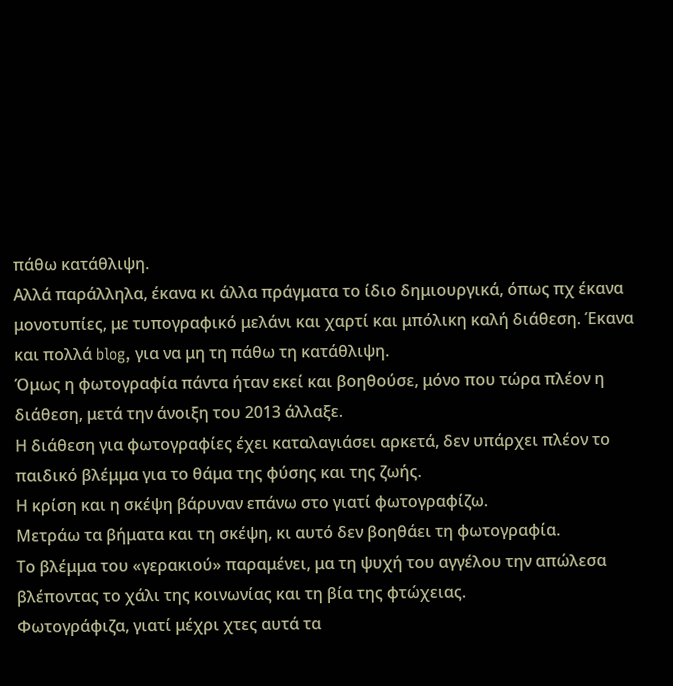πάθω κατάθλιψη.
Αλλά παράλληλα, έκανα κι άλλα πράγματα το ίδιο δημιουργικά, όπως πχ έκανα μονοτυπίες, με τυπογραφικό μελάνι και χαρτί και μπόλικη καλή διάθεση. Έκανα και πολλά blog, για να μη τη πάθω τη κατάθλιψη.
Όμως η φωτογραφία πάντα ήταν εκεί και βοηθούσε, μόνο που τώρα πλέον η διάθεση, μετά την άνοιξη του 2013 άλλαξε.
Η διάθεση για φωτογραφίες έχει καταλαγιάσει αρκετά, δεν υπάρχει πλέον το παιδικό βλέμμα για το θάμα της φύσης και της ζωής.
Η κρίση και η σκέψη βάρυναν επάνω στο γιατί φωτογραφίζω.
Μετράω τα βήματα και τη σκέψη, κι αυτό δεν βοηθάει τη φωτογραφία.
Το βλέμμα του «γερακιού» παραμένει, μα τη ψυχή του αγγέλου την απώλεσα βλέποντας το χάλι της κοινωνίας και τη βία της φτώχειας.
Φωτογράφιζα, γιατί μέχρι χτες αυτά τα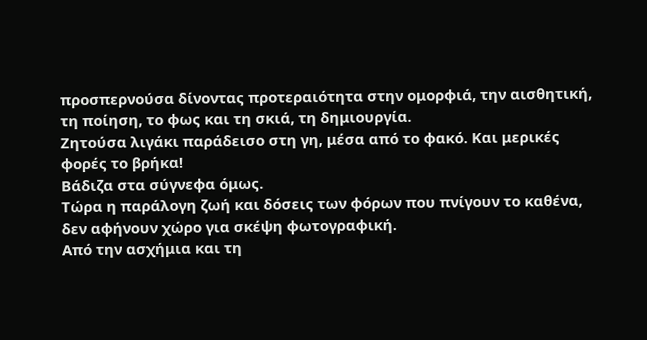προσπερνούσα δίνοντας προτεραιότητα στην ομορφιά, την αισθητική, τη ποίηση, το φως και τη σκιά, τη δημιουργία.
Ζητούσα λιγάκι παράδεισο στη γη, μέσα από το φακό. Και μερικές φορές το βρήκα!
Βάδιζα στα σύγνεφα όμως.
Τώρα η παράλογη ζωή και δόσεις των φόρων που πνίγουν το καθένα, δεν αφήνουν χώρο για σκέψη φωτογραφική.
Από την ασχήμια και τη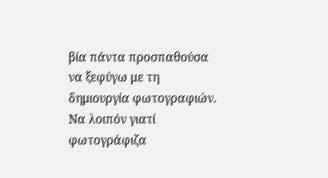βία πάντα προσπαθούσα να ξεφύγω με τη δημιουργία φωτογραφιών.
Να λοιπόν γιατί φωτογράφιζα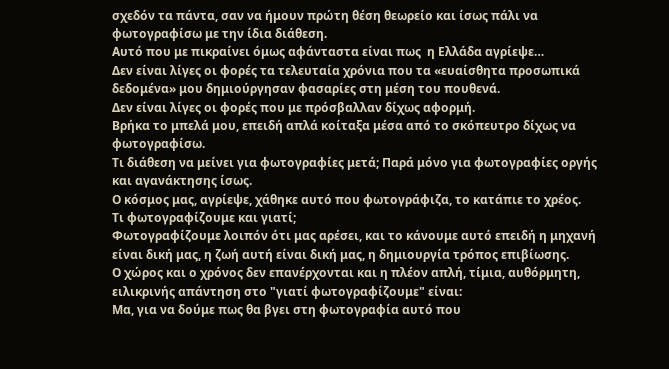σχεδόν τα πάντα, σαν να ήμουν πρώτη θέση θεωρείο και ίσως πάλι να φωτογραφίσω με την ίδια διάθεση.
Αυτό που με πικραίνει όμως αφάνταστα είναι πως  η Ελλάδα αγρίεψε…
Δεν είναι λίγες οι φορές τα τελευταία χρόνια που τα «ευαίσθητα προσωπικά δεδομένα» μου δημιούργησαν φασαρίες στη μέση του πουθενά.
Δεν είναι λίγες οι φορές που με πρόσβαλλαν δίχως αφορμή.
Βρήκα το μπελά μου, επειδή απλά κοίταξα μέσα από το σκόπευτρο δίχως να φωτογραφίσω.
Τι διάθεση να μείνει για φωτογραφίες μετά; Παρά μόνο για φωτογραφίες οργής και αγανάκτησης ίσως.
Ο κόσμος μας, αγρίεψε, χάθηκε αυτό που φωτογράφιζα, το κατάπιε το χρέος.
Τι φωτογραφίζουμε και γιατί;
Φωτογραφίζουμε λοιπόν ότι μας αρέσει, και το κάνουμε αυτό επειδή η μηχανή είναι δική μας, η ζωή αυτή είναι δική μας, η δημιουργία τρόπος επιβίωσης.
Ο χώρος και ο χρόνος δεν επανέρχονται και η πλέον απλή, τίμια, αυθόρμητη, ειλικρινής απάντηση στο "γιατί φωτογραφίζουμε" είναι:
Μα, για να δούμε πως θα βγει στη φωτογραφία αυτό που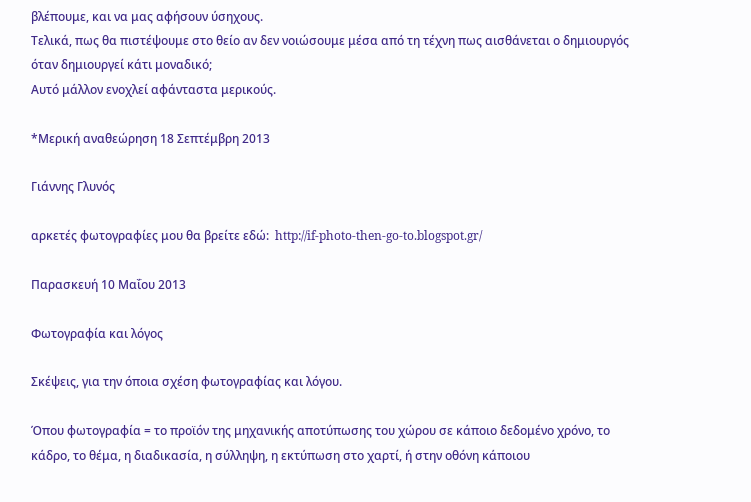βλέπουμε, και να μας αφήσουν ύσηχους.
Τελικά, πως θα πιστέψουμε στο θείο αν δεν νοιώσουμε μέσα από τη τέχνη πως αισθάνεται ο δημιουργός όταν δημιουργεί κάτι μοναδικό;
Αυτό μάλλον ενοχλεί αφάνταστα μερικούς.

*Μερική αναθεώρηση 18 Σεπτέμβρη 2013

Γιάννης Γλυνός

αρκετές φωτογραφίες μου θα βρείτε εδώ:  http://if-photo-then-go-to.blogspot.gr/

Παρασκευή 10 Μαΐου 2013

Φωτογραφία και λόγος

Σκέψεις, για την όποια σχέση φωτογραφίας και λόγου.

Όπου φωτογραφία = το προϊόν της μηχανικής αποτύπωσης του χώρου σε κάποιο δεδομένο χρόνο, το κάδρο, το θέμα, η διαδικασία, η σύλληψη, η εκτύπωση στο χαρτί, ή στην οθόνη κάποιου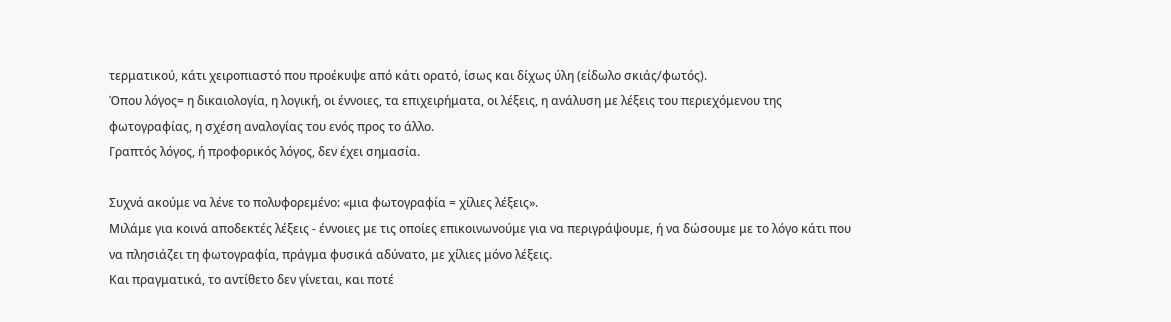τερματικού, κάτι χειροπιαστό που προέκυψε από κάτι ορατό, ίσως και δίχως ύλη (είδωλο σκιάς/φωτός).
Όπου λόγος= η δικαιολογία, η λογική, οι έννοιες, τα επιχειρήματα, οι λέξεις, η ανάλυση με λέξεις του περιεχόμενου της φωτογραφίας, η σχέση αναλογίας του ενός προς το άλλο.
Γραπτός λόγος, ή προφορικός λόγος, δεν έχει σημασία.

Συχνά ακούμε να λένε το πολυφορεμένο: «μια φωτογραφία = χίλιες λέξεις».
Μιλάμε για κοινά αποδεκτές λέξεις - έννοιες με τις οποίες επικοινωνούμε για να περιγράψουμε, ή να δώσουμε με το λόγο κάτι που να πλησιάζει τη φωτογραφία, πράγμα φυσικά αδύνατο, με χίλιες μόνο λέξεις.
Και πραγματικά, το αντίθετο δεν γίνεται, και ποτέ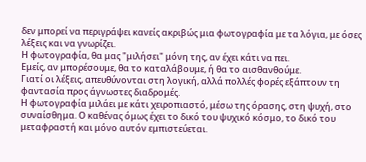δεν μπορεί να περιγράψει κανείς ακριβώς μια φωτογραφία με τα λόγια, με όσες λέξεις και να γνωρίζει.
Η φωτογραφία, θα μας "μιλήσει" μόνη της, αν έχει κάτι να πει.
Εμείς, αν μπορέσουμε, θα το καταλάβουμε, ή θα το αισθανθούμε.
Γιατί οι λέξεις, απευθύνονται στη λογική, αλλά πολλές φορές εξάπτουν τη φαντασία προς άγνωστες διαδρομές.
Η φωτογραφία μιλάει με κάτι χειροπιαστό, μέσω της όρασης, στη ψυχή, στο συναίσθημα. Ο καθένας όμως έχει το δικό του ψυχικό κόσμο, το δικό του μεταφραστή και μόνο αυτόν εμπιστεύεται.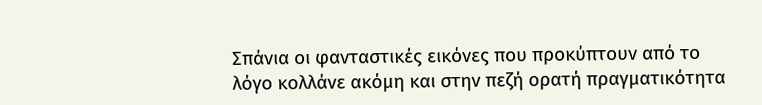Σπάνια οι φανταστικές εικόνες που προκύπτουν από το λόγο κολλάνε ακόμη και στην πεζή ορατή πραγματικότητα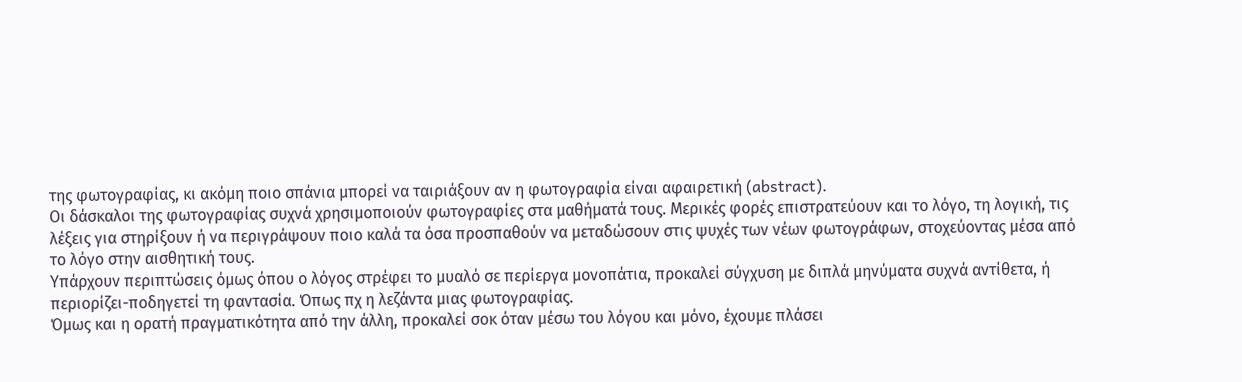της φωτογραφίας, κι ακόμη ποιο σπάνια μπορεί να ταιριάξουν αν η φωτογραφία είναι αφαιρετική (abstract).
Οι δάσκαλοι της φωτογραφίας συχνά χρησιμοποιούν φωτογραφίες στα μαθήματά τους. Μερικές φορές επιστρατεύουν και το λόγο, τη λογική, τις λέξεις για στηρίξουν ή να περιγράψουν ποιο καλά τα όσα προσπαθούν να μεταδώσουν στις ψυχές των νέων φωτογράφων, στοχεύοντας μέσα από το λόγο στην αισθητική τους.
Υπάρχουν περιπτώσεις όμως όπου ο λόγος στρέφει το μυαλό σε περίεργα μονοπάτια, προκαλεί σύγχυση με διπλά μηνύματα συχνά αντίθετα, ή περιορίζει-ποδηγετεί τη φαντασία. Όπως πχ η λεζάντα μιας φωτογραφίας.
Όμως και η ορατή πραγματικότητα από την άλλη, προκαλεί σοκ όταν μέσω του λόγου και μόνο, έχουμε πλάσει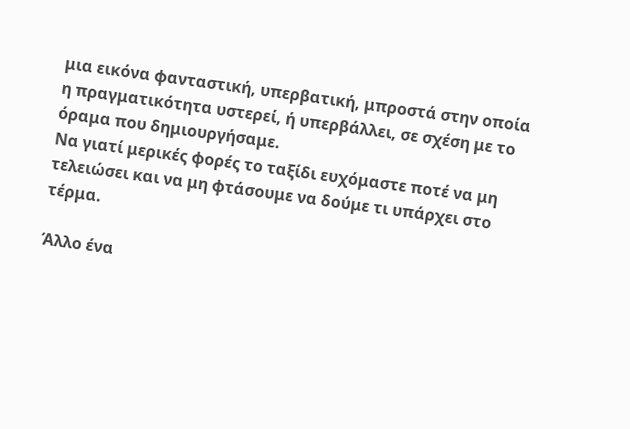μια εικόνα φανταστική, υπερβατική, μπροστά στην οποία η πραγματικότητα υστερεί, ή υπερβάλλει, σε σχέση με το όραμα που δημιουργήσαμε.
Να γιατί μερικές φορές το ταξίδι ευχόμαστε ποτέ να μη τελειώσει και να μη φτάσουμε να δούμε τι υπάρχει στο τέρμα.

Άλλο ένα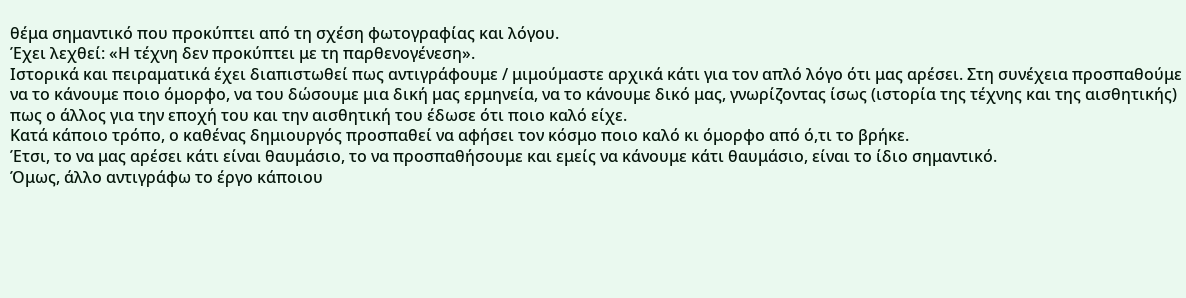θέμα σημαντικό που προκύπτει από τη σχέση φωτογραφίας και λόγου.
Έχει λεχθεί: «Η τέχνη δεν προκύπτει με τη παρθενογένεση».
Ιστορικά και πειραματικά έχει διαπιστωθεί πως αντιγράφουμε / μιμούμαστε αρχικά κάτι για τον απλό λόγο ότι μας αρέσει. Στη συνέχεια προσπαθούμε να το κάνουμε ποιο όμορφο, να του δώσουμε μια δική μας ερμηνεία, να το κάνουμε δικό μας, γνωρίζοντας ίσως (ιστορία της τέχνης και της αισθητικής) πως ο άλλος για την εποχή του και την αισθητική του έδωσε ότι ποιο καλό είχε.
Κατά κάποιο τρόπο, ο καθένας δημιουργός προσπαθεί να αφήσει τον κόσμο ποιο καλό κι όμορφο από ό,τι το βρήκε.
Έτσι, το να μας αρέσει κάτι είναι θαυμάσιο, το να προσπαθήσουμε και εμείς να κάνουμε κάτι θαυμάσιο, είναι το ίδιο σημαντικό.
Όμως, άλλο αντιγράφω το έργο κάποιου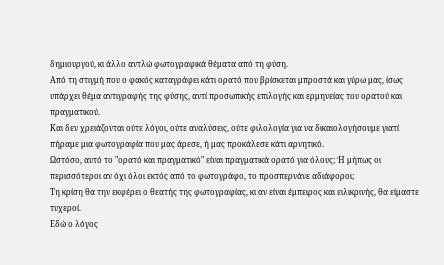δημιουργού, κι άλλο αντλώ φωτογραφικά θέματα από τη φύση.
Από τη στιγμή που ο φακός καταγράφει κάτι ορατό που βρίσκεται μπροστά και γύρω μας, ίσως υπάρχει θέμα αντιγραφής της φύσης, αντί προσωπικής επιλογής και ερμηνείας του ορατού και πραγματικού.
Και δεν χρειάζονται ούτε λόγοι, ούτε αναλύσεις, ούτε φιλολογία για να δικαιολογήσουμε γιατί πήραμε μια φωτογραφία που μας άρεσε, ή μας προκάλεσε κάτι αρνητικό.
Ωστόσο, αυτό το "ορατό και πραγματικό" είναι πραγματικά ορατό για όλους; Ή μήπως οι περισσότεροι αν όχι όλοι εκτός από το φωτογράφο, το προσπερνάνε αδιάφοροι;
Τη κρίση θα την εκφέρει ο θεατής της φωτογραφίας, κι αν είναι έμπειρος και ειλικρινής, θα είμαστε τυχεροί.
Εδώ ο λόγος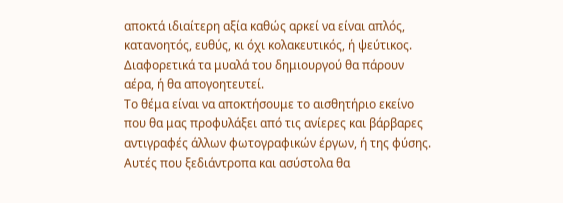αποκτά ιδιαίτερη αξία καθώς αρκεί να είναι απλός, κατανοητός, ευθύς, κι όχι κολακευτικός, ή ψεύτικος. Διαφορετικά τα μυαλά του δημιουργού θα πάρουν αέρα, ή θα απογοητευτεί.
Το θέμα είναι να αποκτήσουμε το αισθητήριο εκείνο που θα μας προφυλάξει από τις ανίερες και βάρβαρες αντιγραφές άλλων φωτογραφικών έργων, ή της φύσης. Αυτές που ξεδιάντροπα και ασύστολα θα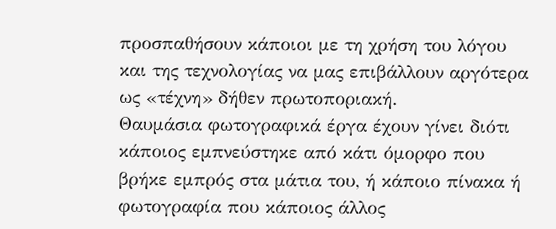προσπαθήσουν κάποιοι με τη χρήση του λόγου και της τεχνολογίας να μας επιβάλλουν αργότερα ως «τέχνη» δήθεν πρωτοποριακή.
Θαυμάσια φωτογραφικά έργα έχουν γίνει διότι κάποιος εμπνεύστηκε από κάτι όμορφο που βρήκε εμπρός στα μάτια του, ή κάποιο πίνακα ή φωτογραφία που κάποιος άλλος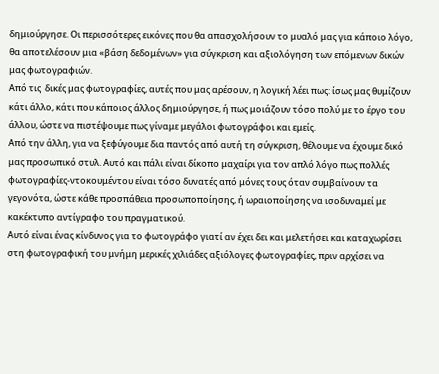δημιούργησε. Οι περισσότερες εικόνες που θα απασχολήσουν το μυαλό μας για κάποιο λόγο, θα αποτελέσουν μια «βάση δεδομένων» για σύγκριση και αξιολόγηση των επόμενων δικών μας φωτογραφιών.
Από τις  δικές μας φωτογραφίες, αυτές που μας αρέσουν, η λογική λέει πως: ίσως μας θυμίζουν κάτι άλλο, κάτι που κάποιος άλλος δημιούργησε, ή πως μοιάζουν τόσο πολύ με το έργο του άλλου, ώστε να πιστέψουμε πως γίναμε μεγάλοι φωτογράφοι και εμείς.
Από την άλλη, για να ξεφύγουμε δια παντός από αυτή τη σύγκριση, θέλουμε να έχουμε δικό μας προσωπικό στυλ. Αυτό και πάλι είναι δίκοπο μαχαίρι για τον απλό λόγο πως πολλές φωτογραφίες-ντοκουμέντου είναι τόσο δυνατές από μόνες τους όταν συμβαίνουν τα γεγονότα, ώστε κάθε προσπάθεια προσωποποίησης, ή ωραιοποίησης να ισοδυναμεί με κακέκτυπο αντίγραφο του πραγματικού.
Αυτό είναι ένας κίνδυνος για το φωτογράφο γιατί αν έχει δει και μελετήσει και καταχωρίσει στη φωτογραφική του μνήμη μερικές χιλιάδες αξιόλογες φωτογραφίες, πριν αρχίσει να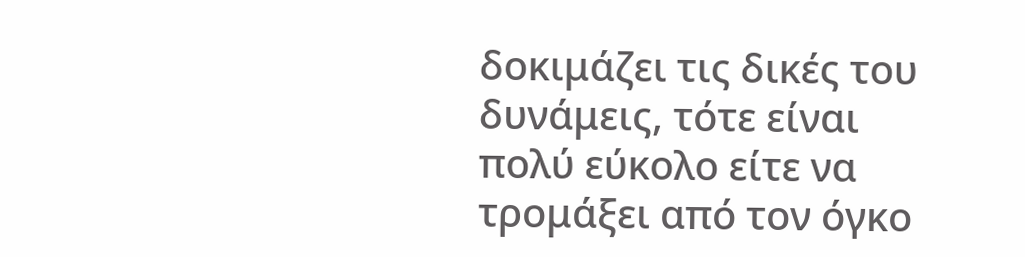δοκιμάζει τις δικές του δυνάμεις, τότε είναι πολύ εύκολο είτε να τρομάξει από τον όγκο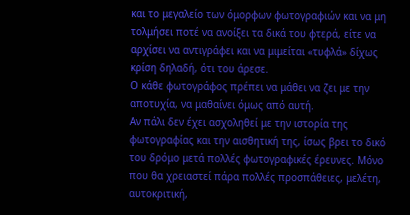και το μεγαλείο των όμορφων φωτογραφιών και να μη τολμήσει ποτέ να ανοίξει τα δικά του φτερά, είτε να αρχίσει να αντιγράφει και να μιμείται «τυφλά» δίχως κρίση δηλαδή, ότι του άρεσε.
Ο κάθε φωτογράφος πρέπει να μάθει να ζει με την αποτυχία, να μαθαίνει όμως από αυτή.
Αν πάλι δεν έχει ασχοληθεί με την ιστορία της φωτογραφίας και την αισθητική της, ίσως βρει το δικό του δρόμο μετά πολλές φωτογραφικές έρευνες. Μόνο που θα χρειαστεί πάρα πολλές προσπάθειες, μελέτη, αυτοκριτική,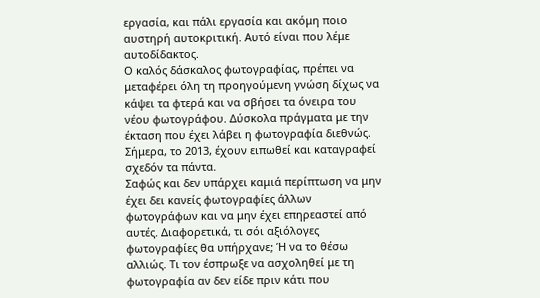εργασία, και πάλι εργασία και ακόμη ποιο αυστηρή αυτοκριτική. Αυτό είναι που λέμε αυτοδίδακτος.
Ο καλός δάσκαλος φωτογραφίας, πρέπει να μεταφέρει όλη τη προηγούμενη γνώση δίχως να κάψει τα φτερά και να σβήσει τα όνειρα του νέου φωτογράφου. Δύσκολα πράγματα με την έκταση που έχει λάβει η φωτογραφία διεθνώς. Σήμερα, το 2013, έχουν ειπωθεί και καταγραφεί σχεδόν τα πάντα.
Σαφώς και δεν υπάρχει καμιά περίπτωση να μην έχει δει κανείς φωτογραφίες άλλων φωτογράφων και να μην έχει επηρεαστεί από αυτές. Διαφορετικά, τι σόι αξιόλογες φωτογραφίες θα υπήρχανε; Ή να το θέσω αλλιώς. Τι τον έσπρωξε να ασχοληθεί με τη φωτογραφία αν δεν είδε πριν κάτι που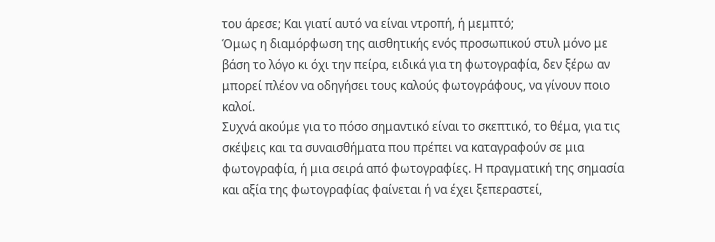του άρεσε; Και γιατί αυτό να είναι ντροπή, ή μεμπτό;
Όμως η διαμόρφωση της αισθητικής ενός προσωπικού στυλ μόνο με βάση το λόγο κι όχι την πείρα, ειδικά για τη φωτογραφία, δεν ξέρω αν μπορεί πλέον να οδηγήσει τους καλούς φωτογράφους, να γίνουν ποιο καλοί.
Συχνά ακούμε για το πόσο σημαντικό είναι το σκεπτικό, το θέμα, για τις σκέψεις και τα συναισθήματα που πρέπει να καταγραφούν σε μια φωτογραφία, ή μια σειρά από φωτογραφίες. Η πραγματική της σημασία και αξία της φωτογραφίας φαίνεται ή να έχει ξεπεραστεί,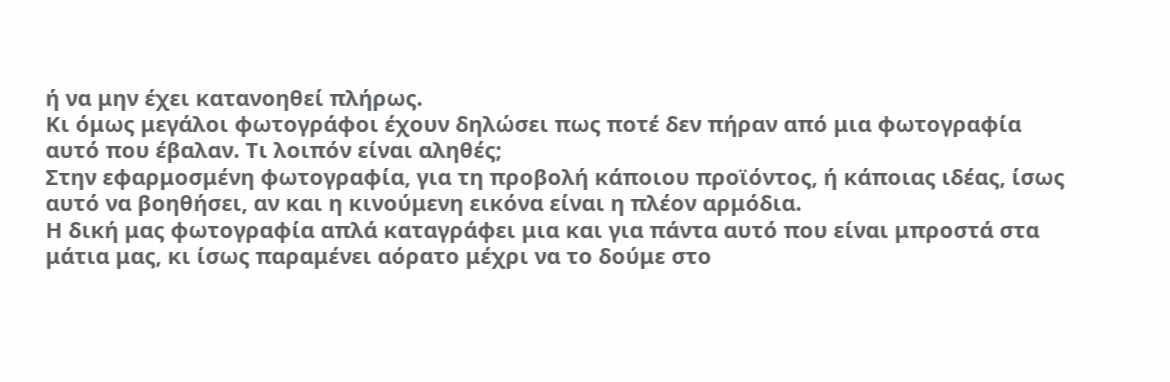ή να μην έχει κατανοηθεί πλήρως.
Κι όμως μεγάλοι φωτογράφοι έχουν δηλώσει πως ποτέ δεν πήραν από μια φωτογραφία αυτό που έβαλαν. Τι λοιπόν είναι αληθές;
Στην εφαρμοσμένη φωτογραφία, για τη προβολή κάποιου προϊόντος, ή κάποιας ιδέας, ίσως αυτό να βοηθήσει, αν και η κινούμενη εικόνα είναι η πλέον αρμόδια.
Η δική μας φωτογραφία απλά καταγράφει μια και για πάντα αυτό που είναι μπροστά στα μάτια μας, κι ίσως παραμένει αόρατο μέχρι να το δούμε στο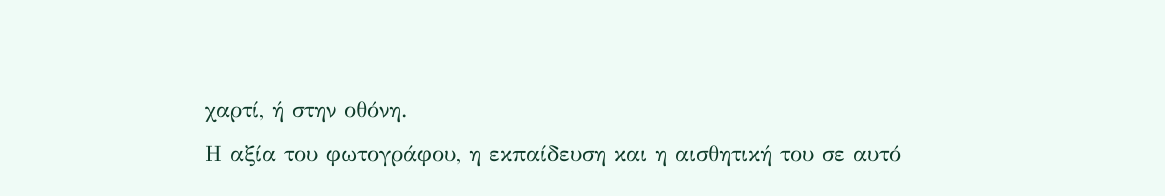χαρτί, ή στην οθόνη.
Η αξία του φωτογράφου, η εκπαίδευση και η αισθητική του σε αυτό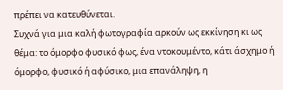πρέπει να κατευθύνεται.
Συχνά για μια καλή φωτογραφία αρκούν ως εκκίνηση κι ως θέμα: το όμορφο φυσικό φως, ένα ντοκουμέντο, κάτι άσχημο ή όμορφο, φυσικό ή αφύσικο, μια επανάληψη, η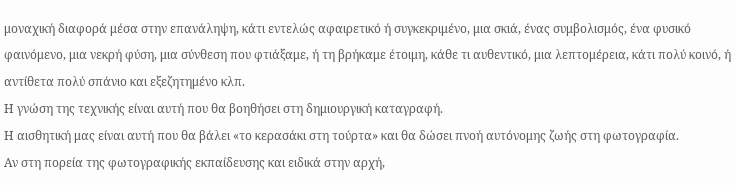μοναχική διαφορά μέσα στην επανάληψη, κάτι εντελώς αφαιρετικό ή συγκεκριμένο, μια σκιά, ένας συμβολισμός, ένα φυσικό φαινόμενο, μια νεκρή φύση, μια σύνθεση που φτιάξαμε, ή τη βρήκαμε έτοιμη, κάθε τι αυθεντικό, μια λεπτομέρεια, κάτι πολύ κοινό, ή αντίθετα πολύ σπάνιο και εξεζητημένο κλπ.
Η γνώση της τεχνικής είναι αυτή που θα βοηθήσει στη δημιουργική καταγραφή.
Η αισθητική μας είναι αυτή που θα βάλει «το κερασάκι στη τούρτα» και θα δώσει πνοή αυτόνομης ζωής στη φωτογραφία.
Αν στη πορεία της φωτογραφικής εκπαίδευσης και ειδικά στην αρχή,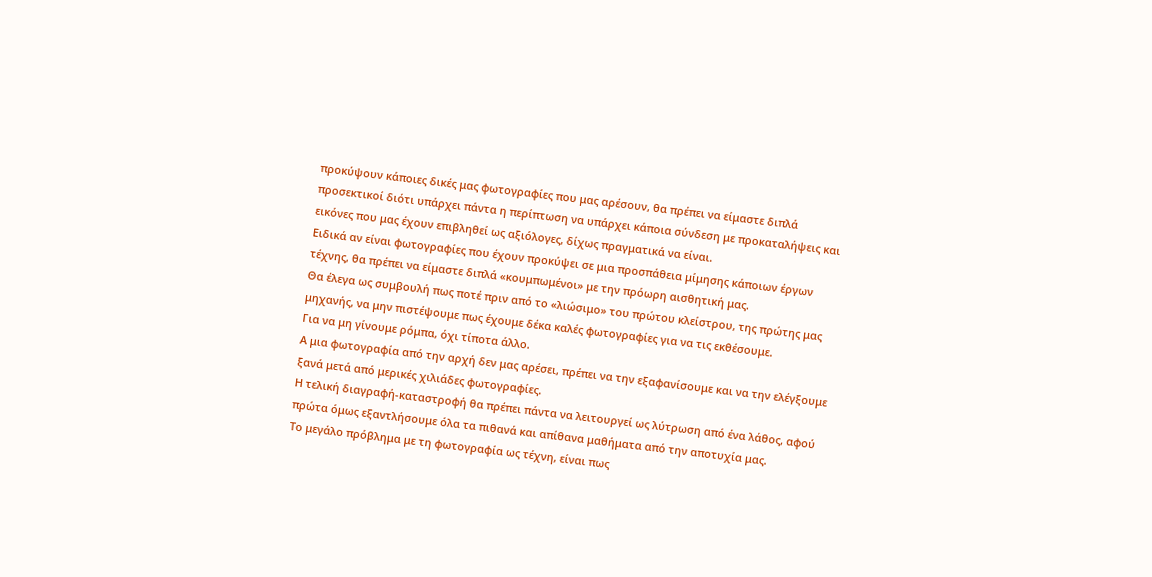προκύψουν κάποιες δικές μας φωτογραφίες που μας αρέσουν, θα πρέπει να είμαστε διπλά προσεκτικοί διότι υπάρχει πάντα η περίπτωση να υπάρχει κάποια σύνδεση με προκαταλήψεις και εικόνες που μας έχουν επιβληθεί ως αξιόλογες, δίχως πραγματικά να είναι.
Ειδικά αν είναι φωτογραφίες που έχουν προκύψει σε μια προσπάθεια μίμησης κάποιων έργων τέχνης, θα πρέπει να είμαστε διπλά «κουμπωμένοι» με την πρόωρη αισθητική μας.
Θα έλεγα ως συμβουλή πως ποτέ πριν από το «λιώσιμο» του πρώτου κλείστρου, της πρώτης μας μηχανής, να μην πιστέψουμε πως έχουμε δέκα καλές φωτογραφίες για να τις εκθέσουμε.
Για να μη γίνουμε ρόμπα, όχι τίποτα άλλο.
Α μια φωτογραφία από την αρχή δεν μας αρέσει, πρέπει να την εξαφανίσουμε και να την ελέγξουμε ξανά μετά από μερικές χιλιάδες φωτογραφίες.
Η τελική διαγραφή-καταστροφή θα πρέπει πάντα να λειτουργεί ως λύτρωση από ένα λάθος, αφού πρώτα όμως εξαντλήσουμε όλα τα πιθανά και απίθανα μαθήματα από την αποτυχία μας.
Το μεγάλο πρόβλημα με τη φωτογραφία ως τέχνη, είναι πως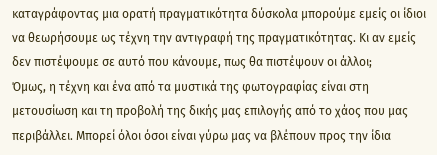καταγράφοντας μια ορατή πραγματικότητα δύσκολα μπορούμε εμείς οι ίδιοι να θεωρήσουμε ως τέχνη την αντιγραφή της πραγματικότητας. Κι αν εμείς δεν πιστέψουμε σε αυτό που κάνουμε, πως θα πιστέψουν οι άλλοι;
Όμως, η τέχνη και ένα από τα μυστικά της φωτογραφίας είναι στη μετουσίωση και τη προβολή της δικής μας επιλογής από το χάος που μας περιβάλλει. Μπορεί όλοι όσοι είναι γύρω μας να βλέπουν προς την ίδια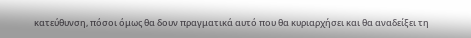κατεύθυνση, πόσοι όμως θα δουν πραγματικά αυτό που θα κυριαρχήσει και θα αναδείξει τη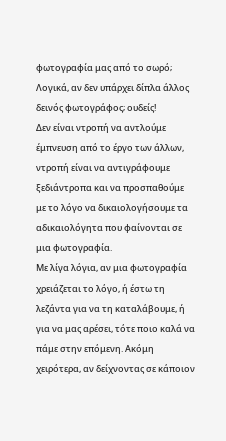φωτογραφία μας από το σωρό; Λογικά, αν δεν υπάρχει δίπλα άλλος δεινός φωτογράφος; ουδείς!
Δεν είναι ντροπή να αντλούμε έμπνευση από το έργο των άλλων, ντροπή είναι να αντιγράφουμε ξεδιάντροπα και να προσπαθούμε με το λόγο να δικαιολογήσουμε τα αδικαιολόγητα που φαίνονται σε μια φωτογραφία.
Με λίγα λόγια, αν μια φωτογραφία χρειάζεται το λόγο, ή έστω τη λεζάντα για να τη καταλάβουμε, ή για να μας αρέσει, τότε ποιο καλά να πάμε στην επόμενη. Ακόμη χειρότερα, αν δείχνοντας σε κάποιον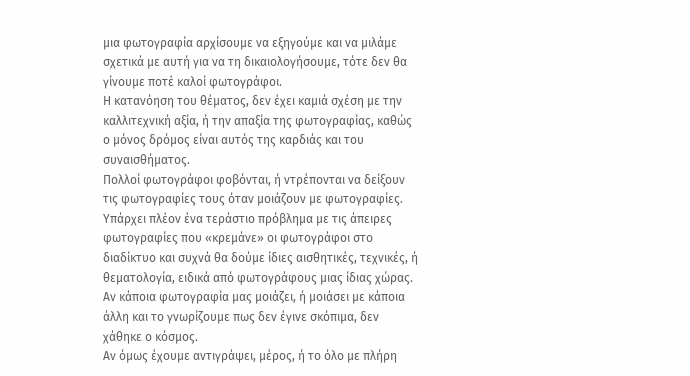μια φωτογραφία αρχίσουμε να εξηγούμε και να μιλάμε σχετικά με αυτή για να τη δικαιολογήσουμε, τότε δεν θα γίνουμε ποτέ καλοί φωτογράφοι.
Η κατανόηση του θέματος, δεν έχει καμιά σχέση με την καλλιτεχνική αξία, ή την απαξία της φωτογραφίας, καθώς ο μόνος δρόμος είναι αυτός της καρδιάς και του συναισθήματος.
Πολλοί φωτογράφοι φοβόνται, ή ντρέπονται να δείξουν τις φωτογραφίες τους όταν μοιάζουν με φωτογραφίες.
Υπάρχει πλέον ένα τεράστιο πρόβλημα με τις άπειρες φωτογραφίες που «κρεμάνε» οι φωτογράφοι στο διαδίκτυο και συχνά θα δούμε ίδιες αισθητικές, τεχνικές, ή θεματολογία, ειδικά από φωτογράφους μιας ίδιας χώρας. Αν κάποια φωτογραφία μας μοιάζει, ή μοιάσει με κάποια άλλη και το γνωρίζουμε πως δεν έγινε σκόπιμα, δεν χάθηκε ο κόσμος.
Αν όμως έχουμε αντιγράψει, μέρος, ή το όλο με πλήρη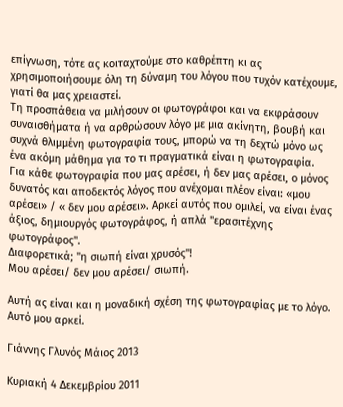επίγνωση, τότε ας κοιταχτούμε στο καθρέπτη κι ας χρησιμοποιήσουμε όλη τη δύναμη του λόγου που τυχόν κατέχουμε, γιατί θα μας χρειαστεί.
Τη προσπάθεια να μιλήσουν οι φωτογράφοι και να εκφράσουν συναισθήματα ή να αρθρώσουν λόγο με μια ακίνητη, βουβή και συχνά θλιμμένη φωτογραφία τους, μπορώ να τη δεχτώ μόνο ως ένα ακόμη μάθημα για το τι πραγματικά είναι η φωτογραφία.
Για κάθε φωτογραφία που μας αρέσει, ή δεν μας αρέσει, ο μόνος δυνατός και αποδεκτός λόγος που ανέχομαι πλέον είναι: «μου αρέσει» / « δεν μου αρέσει». Αρκεί αυτός που ομιλεί, να είναι ένας άξιος, δημιουργός φωτογράφος, ή απλά "ερασιτέχνης φωτογράφος".
Διαφορετικά; "η σιωπή είναι χρυσός"!
Μου αρέσει/ δεν μου αρέσει/ σιωπή.

Αυτή ας είναι και η μοναδική σχέση της φωτογραφίας με το λόγο.
Αυτό μου αρκεί.

Γιάννης Γλυνός Μάιος 2013

Κυριακή 4 Δεκεμβρίου 2011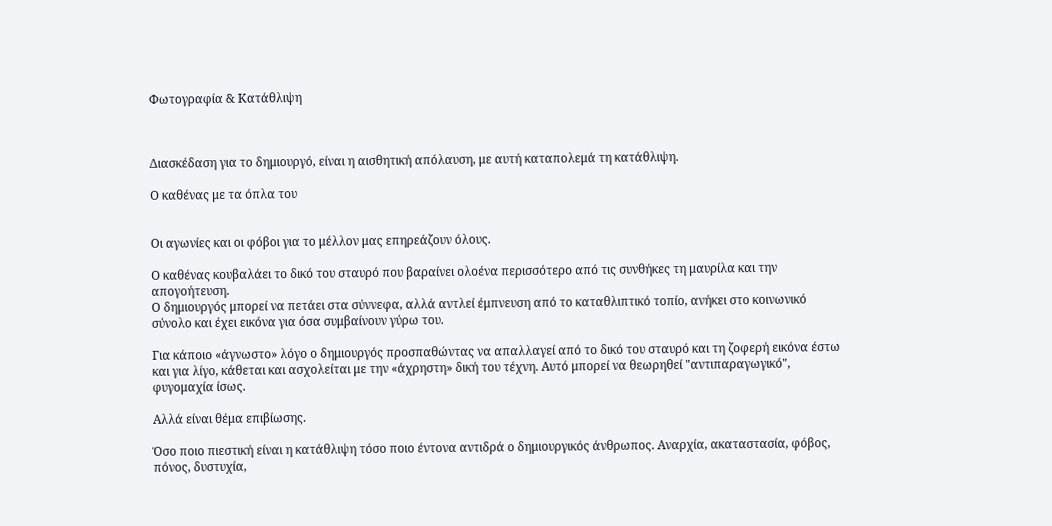Φωτογραφία & Κατάθλιψη



Διασκέδαση για το δημιουργό, είναι η αισθητική απόλαυση, με αυτή καταπολεμά τη κατάθλιψη.

Ο καθένας με τα όπλα του


Οι αγωνίες και οι φόβοι για το μέλλον μας επηρεάζουν όλους.

Ο καθένας κουβαλάει το δικό του σταυρό που βαραίνει ολοένα περισσότερο από τις συνθήκες τη μαυρίλα και την απογοήτευση.
Ο δημιουργός μπορεί να πετάει στα σύννεφα, αλλά αντλεί έμπνευση από το καταθλιπτικό τοπίο, ανήκει στο κοινωνικό σύνολο και έχει εικόνα για όσα συμβαίνουν γύρω του.

Για κάποιο «άγνωστο» λόγο ο δημιουργός προσπαθώντας να απαλλαγεί από το δικό του σταυρό και τη ζοφερή εικόνα έστω και για λίγο, κάθεται και ασχολείται με την «άχρηστη» δική του τέχνη. Αυτό μπορεί να θεωρηθεί "αντιπαραγωγικό", φυγομαχία ίσως.

Αλλά είναι θέμα επιβίωσης.

Όσο ποιο πιεστική είναι η κατάθλιψη τόσο ποιο έντονα αντιδρά ο δημιουργικός άνθρωπος. Αναρχία, ακαταστασία, φόβος, πόνος, δυστυχία,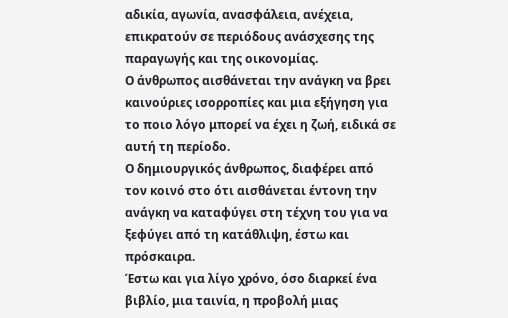αδικία, αγωνία, ανασφάλεια, ανέχεια, επικρατούν σε περιόδους ανάσχεσης της παραγωγής και της οικονομίας.
Ο άνθρωπος αισθάνεται την ανάγκη να βρει καινούριες ισορροπίες και μια εξήγηση για το ποιο λόγο μπορεί να έχει η ζωή, ειδικά σε αυτή τη περίοδο.
Ο δημιουργικός άνθρωπος, διαφέρει από τον κοινό στο ότι αισθάνεται έντονη την ανάγκη να καταφύγει στη τέχνη του για να ξεφύγει από τη κατάθλιψη, έστω και πρόσκαιρα.
Έστω και για λίγο χρόνο, όσο διαρκεί ένα βιβλίο, μια ταινία, η προβολή μιας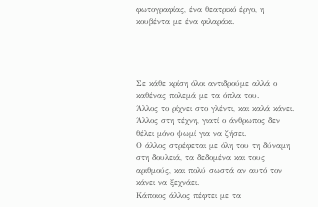φωτογραφίας, ένα θεατρικό έργο, η κουβέντα με ένα φιλαράκι.




Σε κάθε κρίση όλοι αντιδρούμε αλλά ο καθένας πολεμά με τα όπλα του.
Άλλος το ρίχνει στο γλέντι, και καλά κάνει. Άλλος στη τέχνη, γιατί ο άνθρωπος δεν θέλει μόνο ψωμί για να ζήσει.
Ο άλλος στρέφεται με όλη του τη δύναμη στη δουλειά, τα δεδομένα και τους αριθμούς, και πολύ σωστά αν αυτό τον κάνει να ξεχνάει.
Κάποιος άλλος πέφτει με τα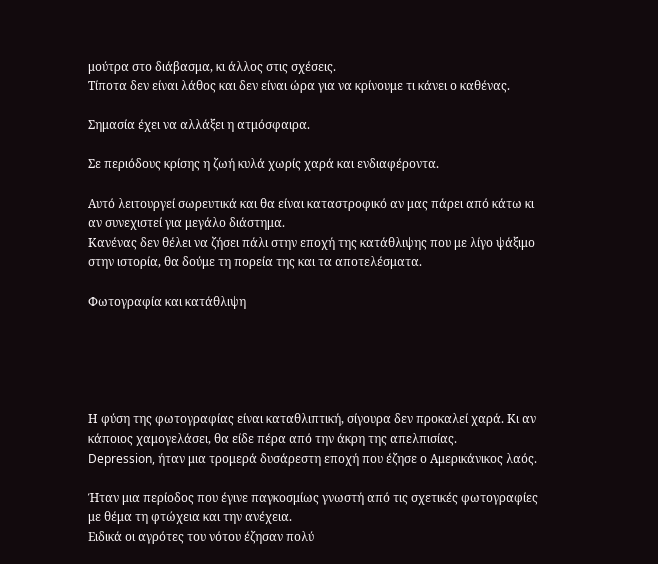μούτρα στο διάβασμα, κι άλλος στις σχέσεις.
Τίποτα δεν είναι λάθος και δεν είναι ώρα για να κρίνουμε τι κάνει ο καθένας.

Σημασία έχει να αλλάξει η ατμόσφαιρα.

Σε περιόδους κρίσης η ζωή κυλά χωρίς χαρά και ενδιαφέροντα.

Αυτό λειτουργεί σωρευτικά και θα είναι καταστροφικό αν μας πάρει από κάτω κι αν συνεχιστεί για μεγάλο διάστημα.
Κανένας δεν θέλει να ζήσει πάλι στην εποχή της κατάθλιψης που με λίγο ψάξιμο στην ιστορία, θα δούμε τη πορεία της και τα αποτελέσματα.

Φωτογραφία και κατάθλιψη





Η φύση της φωτογραφίας είναι καταθλιπτική, σίγουρα δεν προκαλεί χαρά. Κι αν κάποιος χαμογελάσει, θα είδε πέρα από την άκρη της απελπισίας.
Depression, ήταν μια τρομερά δυσάρεστη εποχή που έζησε ο Αμερικάνικος λαός.

Ήταν μια περίοδος που έγινε παγκοσμίως γνωστή από τις σχετικές φωτογραφίες με θέμα τη φτώχεια και την ανέχεια.
Ειδικά οι αγρότες του νότου έζησαν πολύ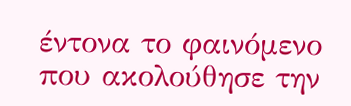έντονα το φαινόμενο που ακολούθησε την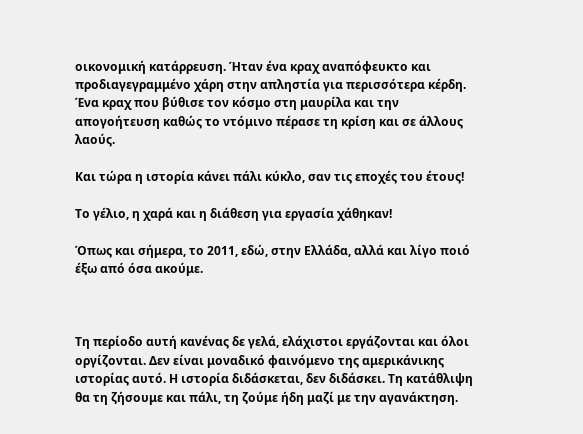οικονομική κατάρρευση. Ήταν ένα κραχ αναπόφευκτο και προδιαγεγραμμένο χάρη στην απληστία για περισσότερα κέρδη. Ένα κραχ που βύθισε τον κόσμο στη μαυρίλα και την απογοήτευση καθώς το ντόμινο πέρασε τη κρίση και σε άλλους λαούς.

Και τώρα η ιστορία κάνει πάλι κύκλο, σαν τις εποχές του έτους!

Το γέλιο, η χαρά και η διάθεση για εργασία χάθηκαν!

Όπως και σήμερα, το 2011, εδώ, στην Ελλάδα, αλλά και λίγο ποιό έξω από όσα ακούμε.



Τη περίοδο αυτή κανένας δε γελά, ελάχιστοι εργάζονται και όλοι οργίζονται. Δεν είναι μοναδικό φαινόμενο της αμερικάνικης ιστορίας αυτό. Η ιστορία διδάσκεται, δεν διδάσκει. Τη κατάθλιψη θα τη ζήσουμε και πάλι, τη ζούμε ήδη μαζί με την αγανάκτηση.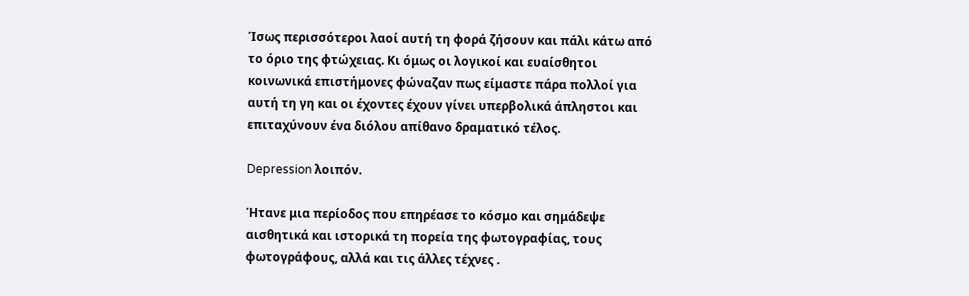Ίσως περισσότεροι λαοί αυτή τη φορά ζήσουν και πάλι κάτω από το όριο της φτώχειας. Κι όμως οι λογικοί και ευαίσθητοι κοινωνικά επιστήμονες φώναζαν πως είμαστε πάρα πολλοί για αυτή τη γη και οι έχοντες έχουν γίνει υπερβολικά άπληστοι και επιταχύνουν ένα διόλου απίθανο δραματικό τέλος.

Depression λοιπόν.

Ήτανε μια περίοδος που επηρέασε το κόσμο και σημάδεψε αισθητικά και ιστορικά τη πορεία της φωτογραφίας, τους φωτογράφους, αλλά και τις άλλες τέχνες .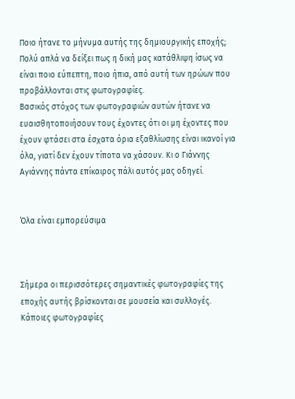Ποιο ήτανε το μήνυμα αυτής της δημιουργικής εποχής; Πολύ απλά να δείξει πως η δική μας κατάθλιψη ίσως να είναι ποιο εύπεπτη, ποιο ήπια, από αυτή των ηρώων που προβάλλονται στις φωτογραφίες.
Βασικός στόχος των φωτογραφιών αυτών ήτανε να ευαισθητοποιήσουν τους έχοντες ότι οι μη έχοντες που έχουν φτάσει στα έσχατα όρια εξαθλίωσης είναι ικανοί για όλα, γιατί δεν έχουν τίποτα να χάσουν. Κι ο Γιάννης Αγιάννης πάντα επίκαιρος πάλι αυτός μας οδηγεί.


Όλα είναι εμπορεύσιμα



Σήμερα οι περισσότερες σημαντικές φωτογραφίες της εποχής αυτής βρίσκονται σε μουσεία και συλλογές. Κάποιες φωτογραφίες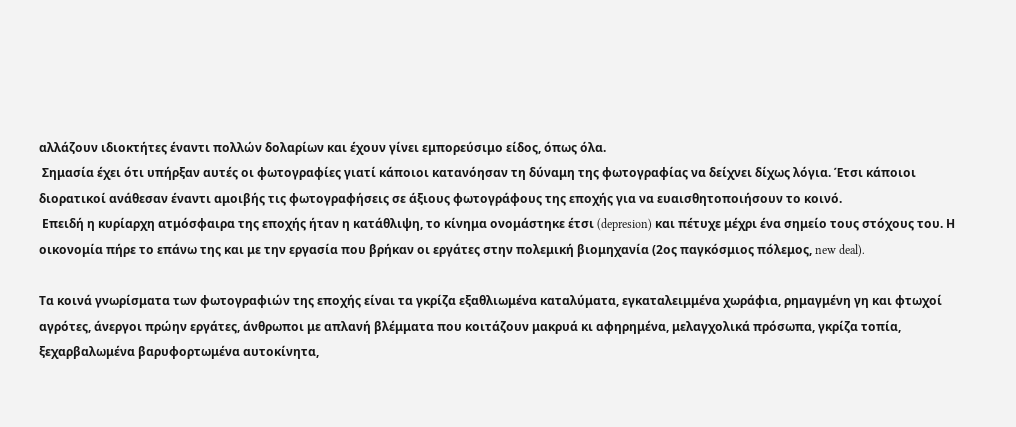αλλάζουν ιδιοκτήτες έναντι πολλών δολαρίων και έχουν γίνει εμπορεύσιμο είδος, όπως όλα.
 Σημασία έχει ότι υπήρξαν αυτές οι φωτογραφίες γιατί κάποιοι κατανόησαν τη δύναμη της φωτογραφίας να δείχνει δίχως λόγια. Έτσι κάποιοι διορατικοί ανάθεσαν έναντι αμοιβής τις φωτογραφήσεις σε άξιους φωτογράφους της εποχής για να ευαισθητοποιήσουν το κοινό.
 Επειδή η κυρίαρχη ατμόσφαιρα της εποχής ήταν η κατάθλιψη, το κίνημα ονομάστηκε έτσι (depresion) και πέτυχε μέχρι ένα σημείο τους στόχους του. Η οικονομία πήρε το επάνω της και με την εργασία που βρήκαν οι εργάτες στην πολεμική βιομηχανία (2ος παγκόσμιος πόλεμος, new deal).

Τα κοινά γνωρίσματα των φωτογραφιών της εποχής είναι τα γκρίζα εξαθλιωμένα καταλύματα, εγκαταλειμμένα χωράφια, ρημαγμένη γη και φτωχοί αγρότες, άνεργοι πρώην εργάτες, άνθρωποι με απλανή βλέμματα που κοιτάζουν μακρυά κι αφηρημένα, μελαγχολικά πρόσωπα, γκρίζα τοπία, ξεχαρβαλωμένα βαρυφορτωμένα αυτοκίνητα,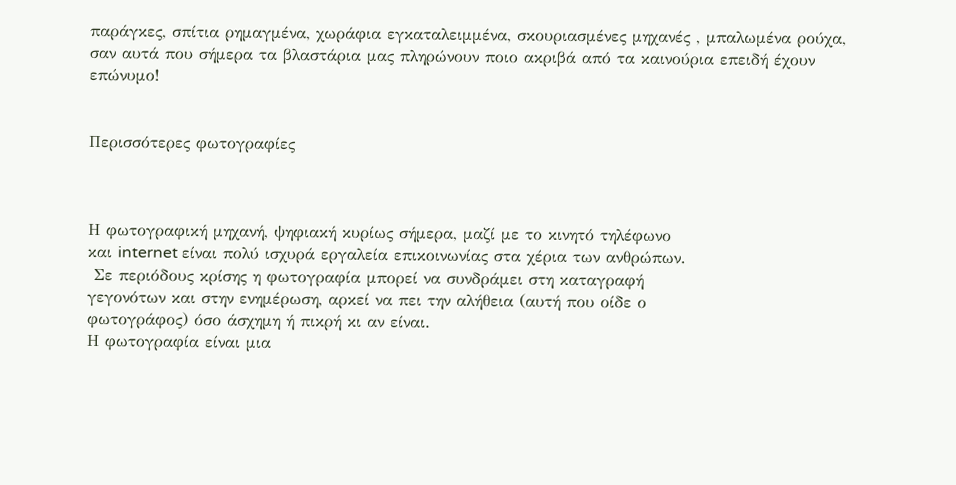παράγκες, σπίτια ρημαγμένα, χωράφια εγκαταλειμμένα, σκουριασμένες μηχανές , μπαλωμένα ρούχα, σαν αυτά που σήμερα τα βλαστάρια μας πληρώνουν ποιο ακριβά από τα καινούρια επειδή έχουν επώνυμο!


Περισσότερες φωτογραφίες



Η φωτογραφική μηχανή, ψηφιακή κυρίως σήμερα, μαζί με το κινητό τηλέφωνο
και internet είναι πολύ ισχυρά εργαλεία επικοινωνίας στα χέρια των ανθρώπων.
 Σε περιόδους κρίσης η φωτογραφία μπορεί να συνδράμει στη καταγραφή
γεγονότων και στην ενημέρωση, αρκεί να πει την αλήθεια (αυτή που οίδε ο
φωτογράφος) όσο άσχημη ή πικρή κι αν είναι.
Η φωτογραφία είναι μια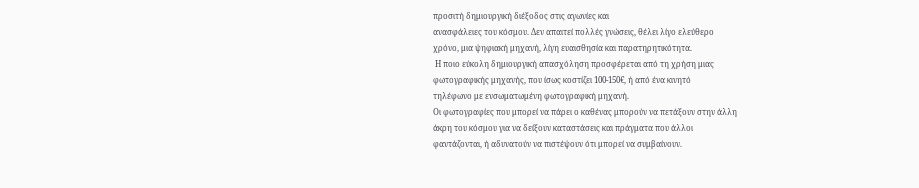προσιτή δημιουργική διέξοδος στις αγωνίες και
ανασφάλειες του κόσμου. Δεν απαιτεί πολλές γνώσεις, θέλει λίγο ελεύθερο
χρόνο, μια ψηφιακή μηχανή, λίγη ευαισθησία και παρατηρητικότητα.
 Η ποιο εύκολη δημιουργική απασχόληση προσφέρεται από τη χρήση μιας
φωτογραφικής μηχανής, που ίσως κοστίζει 100-150€, ή από ένα κινητό
τηλέφωνο με ενσωματωμένη φωτογραφική μηχανή.
Οι φωτογραφίες που μπορεί να πάρει ο καθένας μπορούν να πετάξουν στην άλλη
άκρη του κόσμου για να δείξουν καταστάσεις και πράγματα που άλλοι
φαντάζονται, ή αδυνατούν να πιστέψουν ότι μπορεί να συμβαίνουν.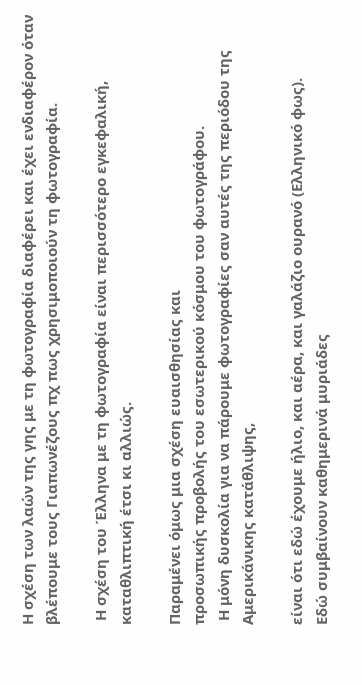Η σχέση των λαών της γης με τη φωτογραφία διαφέρει και έχει ενδιαφέρον όταν
βλέπουμε τους Γιαπωνέζους πχ πως χρησιμοποιούν τη φωτογραφία.

 Η σχέση του Έλληνα με τη φωτογραφία είναι περισσότερο εγκεφαλική,
καταθλιπτική έτσι κι αλλιώς.

Παραμένει όμως μια σχέση ευαισθησίας και
προσωπικής προβολής του εσωτερικού κόσμου του φωτογράφου.
 Η μόνη δυσκολία για να πάρουμε φωτογραφίες σαν αυτές της περιόδου της Αμερικάνικης κατάθλιψης,

είναι ότι εδώ έχουμε ήλιο, και αέρα, και γαλάζιο ουρανό (Ελληνικό φως).
Εδώ συμβαίνουν καθημερινά μυριάδες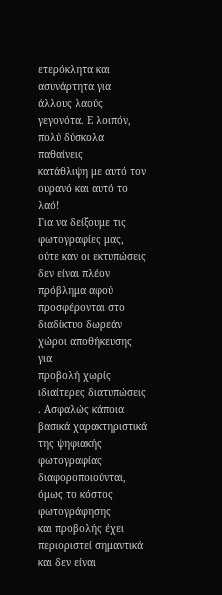ετερόκλητα και
ασυνάρτητα για άλλους λαούς γεγονότα. Ε λοιπόν, πολύ δύσκολα παθαίνεις
κατάθλιψη με αυτό τον ουρανό και αυτό το λαό!
Για να δείξουμε τις φωτογραφίες μας, ούτε καν οι εκτυπώσεις δεν είναι πλέον
πρόβλημα αφού προσφέρονται στο διαδίκτυο δωρεάν χώροι αποθήκευσης για
προβολή χωρίς ιδιαίτερες διατυπώσεις . Ασφαλώς κάποια βασικά χαρακτηριστικά
της ψηφιακής φωτογραφίας διαφοροποιούνται, όμως το κόστος φωτογράφησης
και προβολής έχει περιοριστεί σημαντικά και δεν είναι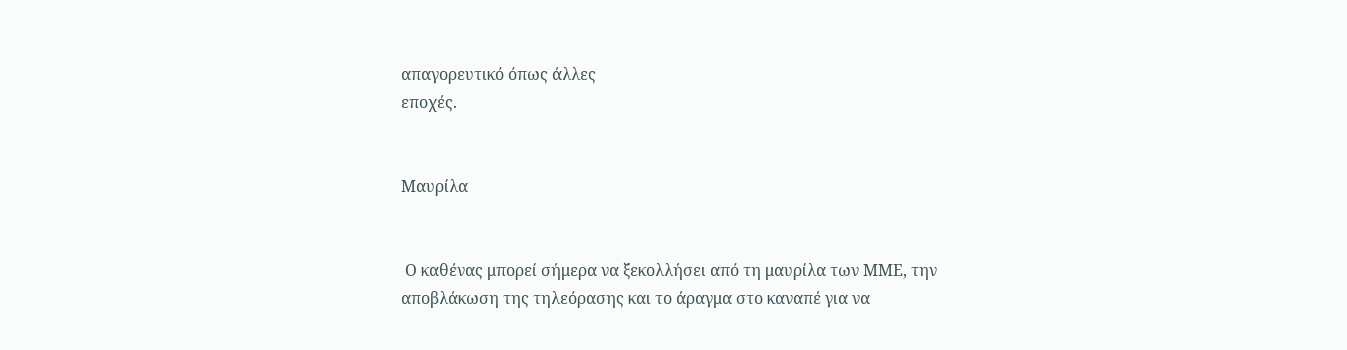απαγορευτικό όπως άλλες
εποχές.


Μαυρίλα


 Ο καθένας μπορεί σήμερα να ξεκολλήσει από τη μαυρίλα των ΜΜΕ, την
αποβλάκωση της τηλεόρασης και το άραγμα στο καναπέ για να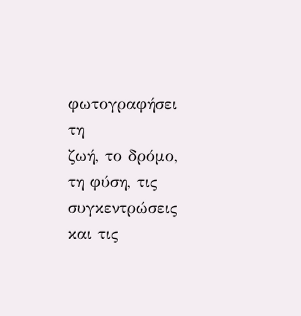φωτογραφήσει τη
ζωή, το δρόμο, τη φύση, τις συγκεντρώσεις και τις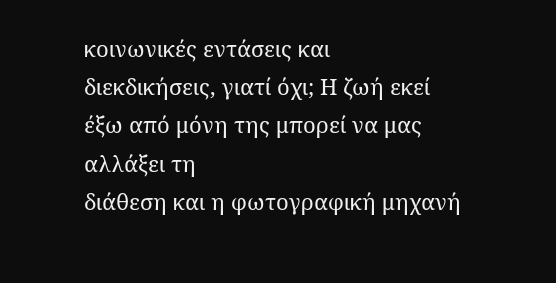κοινωνικές εντάσεις και
διεκδικήσεις, γιατί όχι; Η ζωή εκεί έξω από μόνη της μπορεί να μας αλλάξει τη
διάθεση και η φωτογραφική μηχανή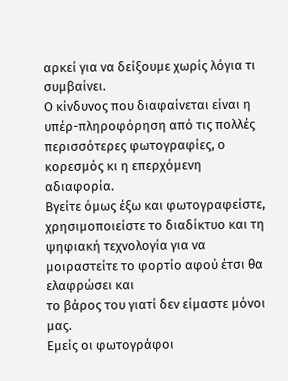αρκεί για να δείξουμε χωρίς λόγια τι
συμβαίνει.
Ο κίνδυνος που διαφαίνεται είναι η υπέρ-πληροφόρηση από τις πολλές
περισσότερες φωτογραφίες, ο κορεσμός κι η επερχόμενη αδιαφορία.
Βγείτε όμως έξω και φωτογραφείστε, χρησιμοποιείστε το διαδίκτυο και τη
ψηφιακή τεχνολογία για να μοιραστείτε το φορτίο αφού έτσι θα ελαφρώσει και
το βάρος του γιατί δεν είμαστε μόνοι μας.
Εμείς οι φωτογράφοι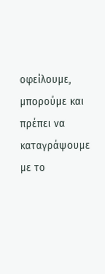οφείλουμε, μπορούμε και πρέπει να καταγράψουμε με το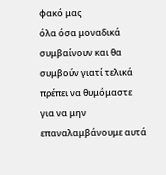φακό μας
όλα όσα μοναδικά συμβαίνουν και θα συμβούν γιατί τελικά πρέπει να θυμόμαστε
για να μην επαναλαμβάνουμε αυτά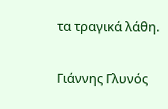τα τραγικά λάθη.

Γιάννης Γλυνός